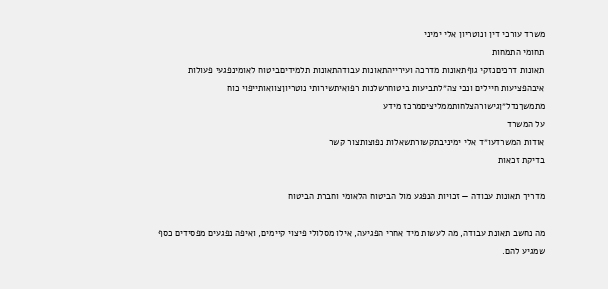משרד עורכי דין ונוטריון אלי ימיני
תחומי התמחות
תאונות דרכיםנזקי גוףתאונות מדרכה ועירייהתאונות עבודהתאונות תלמידיםביטוח לאומינפגעי פעולות איבהפציעות חיילים ונכי צה״לתביעות ביטוחרשלנות רפואיתשירותי נוטריוןצוואותייפוי כוח מתמשךנדל״ןגישורהצלחותממליציםמרכז מידע
על המשרד
אודות המשרדעו״ד אלי ימיניבתקשורתשאלות נפוצותצור קשר
בדיקת זכאות

מדריך תאונות עבודה — זכויות הנפגע מול הביטוח הלאומי וחברת הביטוח

מה נחשב תאונת עבודה, מה לעשות מיד אחרי הפגיעה, אילו מסלולי פיצוי קיימים, ואיפה נפגעים מפסידים כסף שמגיע להם.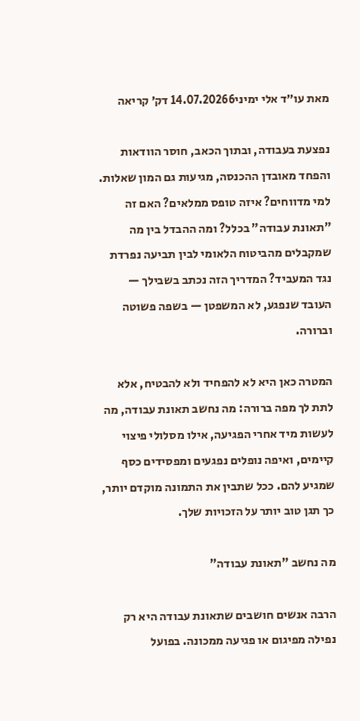מאת עו״ד אלי ימיני14.07.20266 דק׳ קריאה

נפצעת בעבודה, ובתוך הכאב, חוסר הוודאות והפחד מאובדן ההכנסה, מגיעות גם המון שאלות. למי מדווחים? איזה טופס ממלאים? האם זה "תאונת עבודה" בכלל? ומה ההבדל בין מה שמקבלים מהביטוח הלאומי לבין תביעה נפרדת נגד המעביד? המדריך הזה נכתב בשבילך — העובד שנפגע, לא המשפטן — בשפה פשוטה וברורה.

המטרה כאן היא לא להפחיד ולא להבטיח, אלא לתת לך מפה ברורה: מה נחשב תאונת עבודה, מה לעשות מיד אחרי הפגיעה, אילו מסלולי פיצוי קיימים, ואיפה נופלים נפגעים ומפסידים כסף שמגיע להם. ככל שתבין את התמונה מוקדם יותר, כך תגן טוב יותר על הזכויות שלך.

מה נחשב "תאונת עבודה"

הרבה אנשים חושבים שתאונת עבודה היא רק נפילה מפיגום או פגיעה ממכונה. בפועל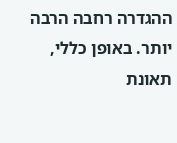ההגדרה רחבה הרבה יותר. באופן כללי, תאונת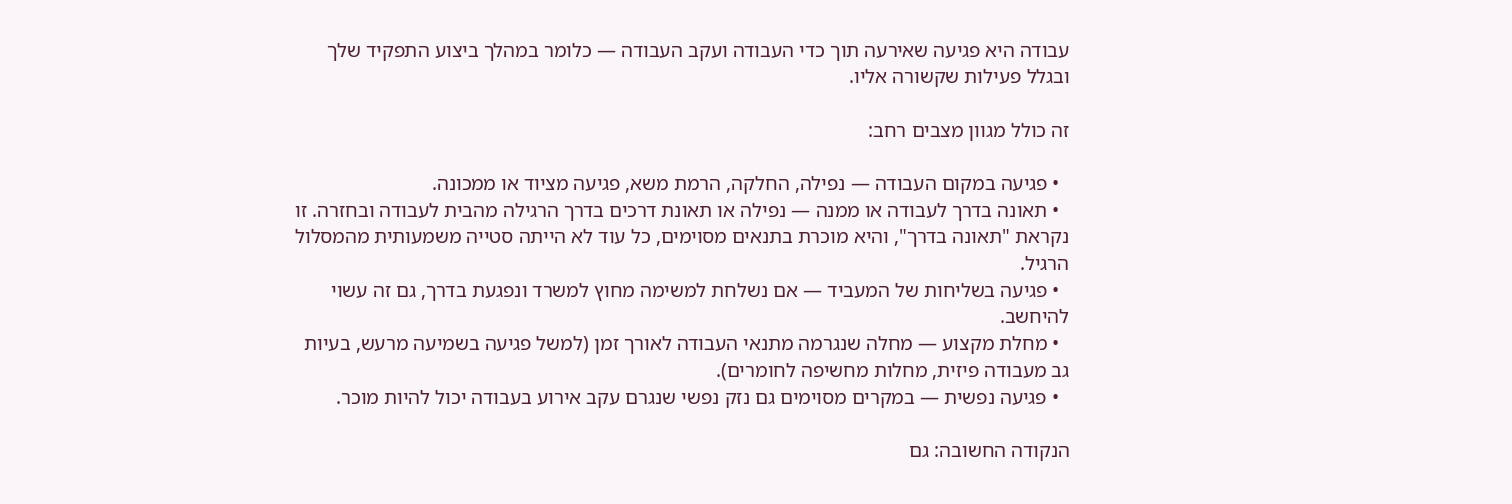עבודה היא פגיעה שאירעה תוך כדי העבודה ועקב העבודה — כלומר במהלך ביצוע התפקיד שלך ובגלל פעילות שקשורה אליו.

זה כולל מגוון מצבים רחב:

  • פגיעה במקום העבודה — נפילה, החלקה, הרמת משא, פגיעה מציוד או ממכונה.
  • תאונה בדרך לעבודה או ממנה — נפילה או תאונת דרכים בדרך הרגילה מהבית לעבודה ובחזרה. זו נקראת "תאונה בדרך", והיא מוכרת בתנאים מסוימים, כל עוד לא הייתה סטייה משמעותית מהמסלול הרגיל.
  • פגיעה בשליחות של המעביד — אם נשלחת למשימה מחוץ למשרד ונפגעת בדרך, גם זה עשוי להיחשב.
  • מחלת מקצוע — מחלה שנגרמה מתנאי העבודה לאורך זמן (למשל פגיעה בשמיעה מרעש, בעיות גב מעבודה פיזית, מחלות מחשיפה לחומרים).
  • פגיעה נפשית — במקרים מסוימים גם נזק נפשי שנגרם עקב אירוע בעבודה יכול להיות מוכר.

הנקודה החשובה: גם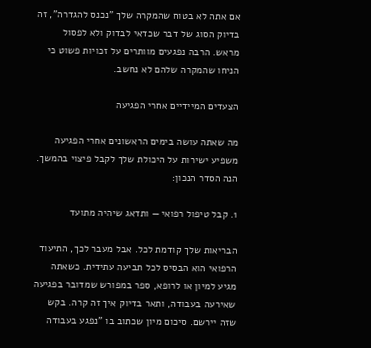אם אתה לא בטוח שהמקרה שלך "נכנס להגדרה", זה בדיוק הסוג של דבר שכדאי לבדוק ולא לפסול מראש. הרבה נפגעים מוותרים על זכויות פשוט כי הניחו שהמקרה שלהם לא נחשב.

הצעדים המיידיים אחרי הפגיעה

מה שאתה עושה בימים הראשונים אחרי הפגיעה משפיע ישירות על היכולת שלך לקבל פיצוי בהמשך. הנה הסדר הנכון:

1. קבל טיפול רפואי — ותדאג שיהיה מתועד

הבריאות שלך קודמת לכל. אבל מעבר לכך, התיעוד הרפואי הוא הבסיס לכל תביעה עתידית. כשאתה מגיע למיון או לרופא, ספר במפורש שמדובר בפגיעה שאירעה בעבודה, ותאר בדיוק איך זה קרה. בקש שזה יירשם. סיכום מיון שכתוב בו "נפגע בעבודה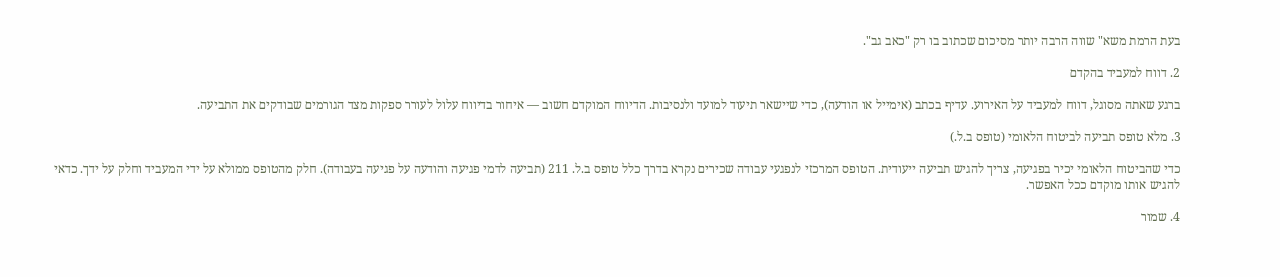בעת הרמת משא" שווה הרבה יותר מסיכום שכתוב בו רק "כאב גב".

2. דווח למעביד בהקדם

ברגע שאתה מסוגל, דווח למעביד על האירוע. עדיף בכתב (אימייל או הודעה), כדי שיישאר תיעוד למועד ולנסיבות. הדיווח המוקדם חשוב — איחור בדיווח עלול לעורר ספקות מצד הגורמים שבודקים את התביעה.

3. מלא טופס תביעה לביטוח הלאומי (טופס ב.ל.)

כדי שהביטוח הלאומי יכיר בפגיעה, צריך להגיש תביעה ייעודית. הטופס המרכזי לנפגעי עבודה שכירים נקרא בדרך כלל טופס ב.ל. 211 (תביעה לדמי פגיעה והודעה על פגיעה בעבודה). חלק מהטופס ממולא על ידי המעביד וחלק על ידך. כדאי להגיש אותו מוקדם ככל האפשר.

4. שמור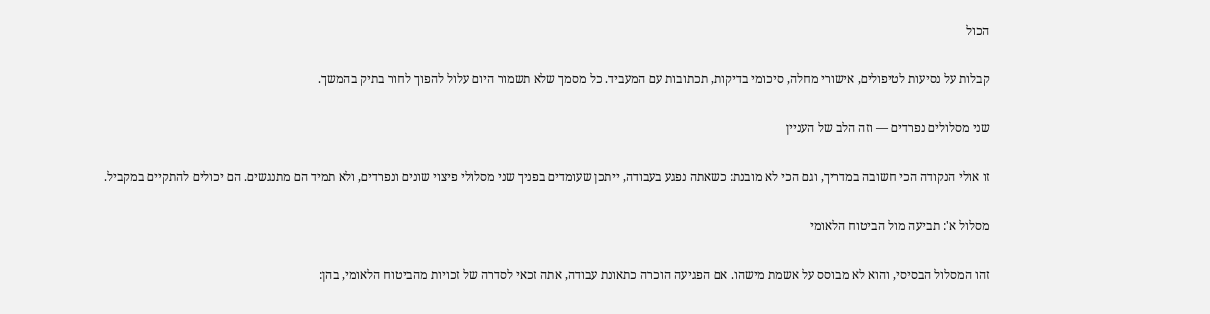הכול

קבלות על נסיעות לטיפולים, אישורי מחלה, סיכומי בדיקות, תכתובות עם המעביד. כל מסמך שלא תשמור היום עלול להפוך לחור בתיק בהמשך.

שני מסלולים נפרדים — וזה הלב של העניין

זו אולי הנקודה הכי חשובה במדריך, וגם הכי לא מובנת: כשאתה נפגע בעבודה, ייתכן שעומדים בפניך שני מסלולי פיצוי שונים ונפרדים, ולא תמיד הם מתנגשים. הם יכולים להתקיים במקביל.

מסלול א': תביעה מול הביטוח הלאומי

זהו המסלול הבסיסי, והוא לא מבוסס על אשמת מישהו. אם הפגיעה הוכרה כתאונת עבודה, אתה זכאי לסדרה של זכויות מהביטוח הלאומי, בהן: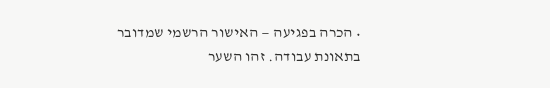• הכרה בפגיעה — האישור הרשמי שמדובר בתאונת עבודה. זהו השער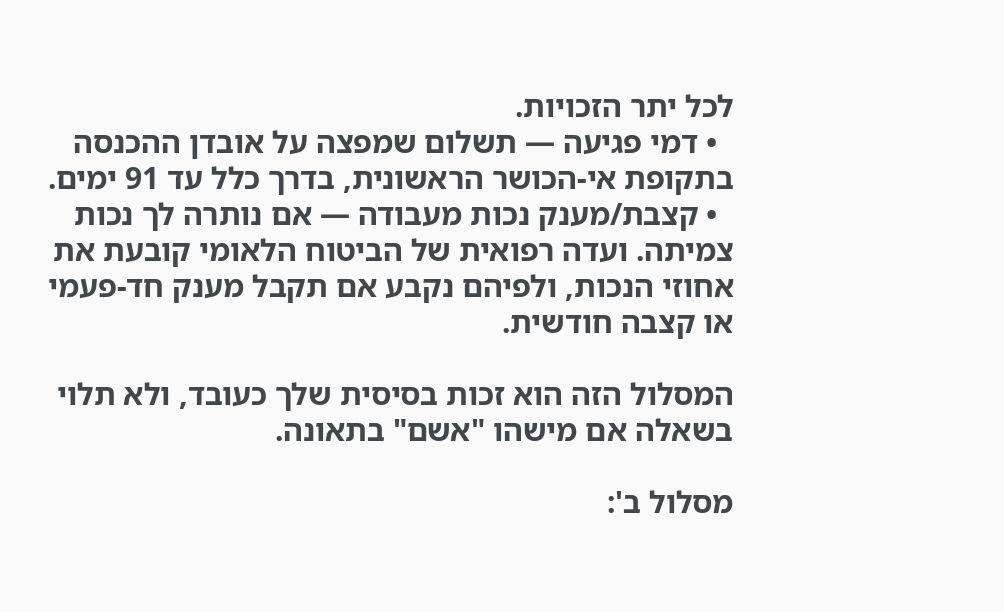לכל יתר הזכויות.
  • דמי פגיעה — תשלום שמפצה על אובדן ההכנסה בתקופת אי-הכושר הראשונית, בדרך כלל עד 91 ימים.
  • קצבת/מענק נכות מעבודה — אם נותרה לך נכות צמיתה. ועדה רפואית של הביטוח הלאומי קובעת את אחוזי הנכות, ולפיהם נקבע אם תקבל מענק חד-פעמי או קצבה חודשית.

המסלול הזה הוא זכות בסיסית שלך כעובד, ולא תלוי בשאלה אם מישהו "אשם" בתאונה.

מסלול ב':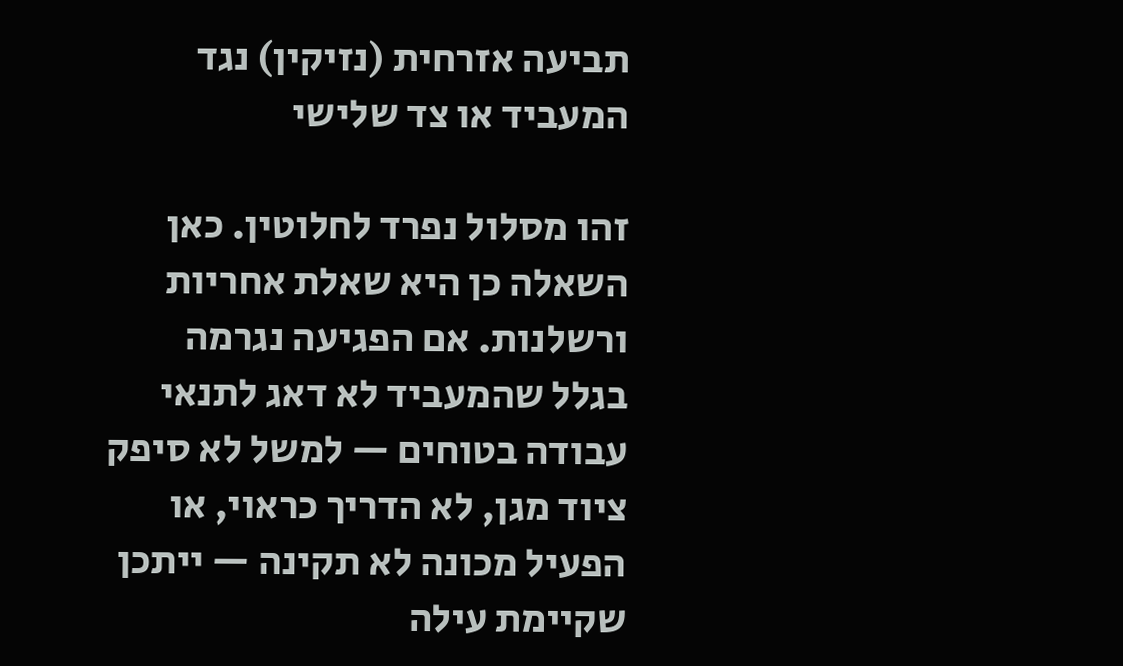תביעה אזרחית (נזיקין) נגד המעביד או צד שלישי

זהו מסלול נפרד לחלוטין. כאן השאלה כן היא שאלת אחריות ורשלנות. אם הפגיעה נגרמה בגלל שהמעביד לא דאג לתנאי עבודה בטוחים — למשל לא סיפק ציוד מגן, לא הדריך כראוי, או הפעיל מכונה לא תקינה — ייתכן שקיימת עילה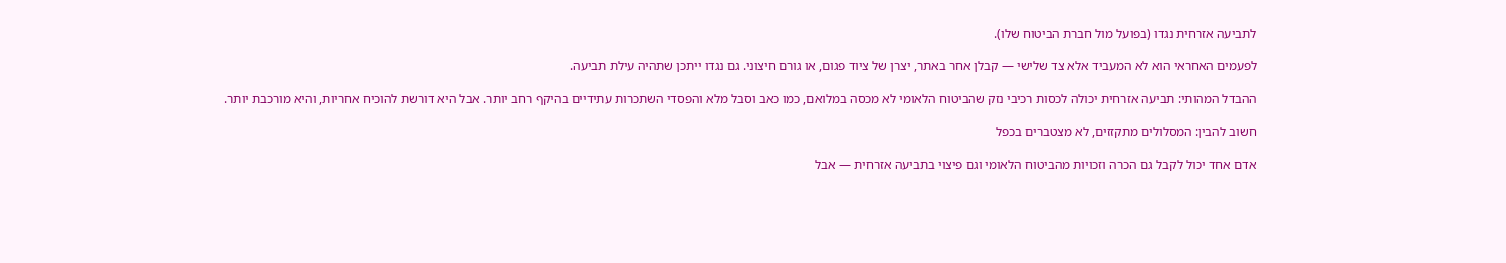לתביעה אזרחית נגדו (בפועל מול חברת הביטוח שלו).

לפעמים האחראי הוא לא המעביד אלא צד שלישי — קבלן אחר באתר, יצרן של ציוד פגום, או גורם חיצוני. גם נגדו ייתכן שתהיה עילת תביעה.

ההבדל המהותי: תביעה אזרחית יכולה לכסות רכיבי נזק שהביטוח הלאומי לא מכסה במלואם, כמו כאב וסבל מלא והפסדי השתכרות עתידיים בהיקף רחב יותר. אבל היא דורשת להוכיח אחריות, והיא מורכבת יותר.

חשוב להבין: המסלולים מתקזזים, לא מצטברים בכפל

אדם אחד יכול לקבל גם הכרה וזכויות מהביטוח הלאומי וגם פיצוי בתביעה אזרחית — אבל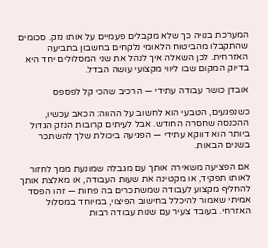המערכת בנויה כך שלא מקבלים פעמיים על אותו נזק. סכומים שהתקבלו מהביטוח הלאומי נלקחים בחשבון בתביעה האזרחית. לכן השאלה איך לנהל את שני המסלולים יחד היא בדיוק המקום שבו ליווי מקצועי עושה הבדל.

אובדן כושר עבודה עתידי — הרכיב שהכי קל לפספס

כשנפגעים, הטבעי הוא לחשוב על ההווה: הכאב עכשיו, ההכנסה שחסרה החודש. אבל לעיתים קרובות הנזק הגדול ביותר הוא דווקא עתידי — הפגיעה ביכולת שלך להשתכר בשנים הבאות.

אם הפציעה משאירה אותך עם מגבלה שמונעת ממך לחזור לאותו תפקיד, או מקטינה את שעות העבודה, או מאלצת אותך להחליף מקצוע לעבודה שמשתכרים בה פחות — זהו הפסד אמיתי שאמור להיכלל בחישוב הפיצוי, במיוחד במסלול האזרחי. בעובד צעיר עם שנות עבודה רבות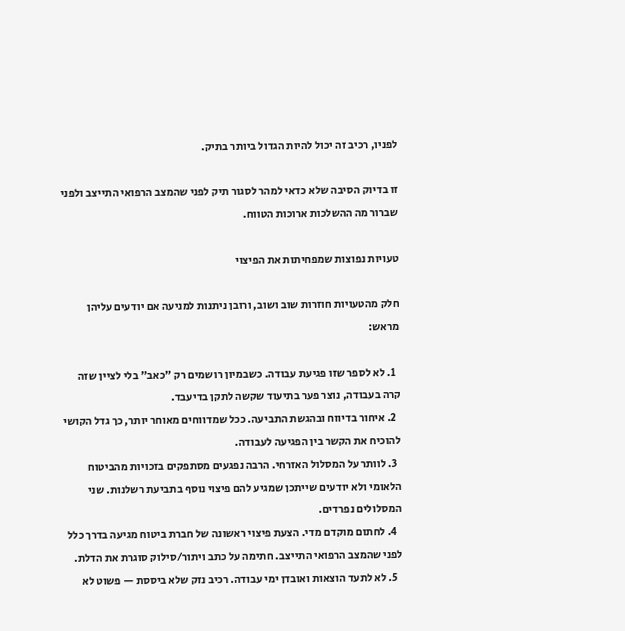לפניו, רכיב זה יכול להיות הגדול ביותר בתיק.

זו בדיוק הסיבה שלא כדאי למהר לסגור תיק לפני שהמצב הרפואי התייצב ולפני שברור מה ההשלכות ארוכות הטווח.

טעויות נפוצות שמפחיתות את הפיצוי

חלק מהטעויות חוזרות שוב ושוב, ורובן ניתנות למניעה אם יודעים עליהן מראש:

  1. לא לספר שזו פגיעת עבודה. כשבמיון רושמים רק "כאב" בלי לציין שזה קרה בעבודה, נוצר פער בתיעוד שקשה לתקן בדיעבד.
  2. איחור בדיווח ובהגשת התביעה. ככל שמדווחים מאוחר יותר, כך גדל הקושי להוכיח את הקשר בין הפגיעה לעבודה.
  3. לוותר על המסלול האזרחי. הרבה נפגעים מסתפקים בזכויות מהביטוח הלאומי ולא יודעים שייתכן שמגיע להם פיצוי נוסף בתביעת רשלנות. שני המסלולים נפרדים.
  4. לחתום מוקדם מדי. הצעת פיצוי ראשונה של חברת ביטוח מגיעה בדרך כלל לפני שהמצב הרפואי התייצב. חתימה על כתב ויתור/סילוק סוגרת את הדלת.
  5. לא לתעד הוצאות ואובדן ימי עבודה. רכיב נזק שלא ביססת — פשוט לא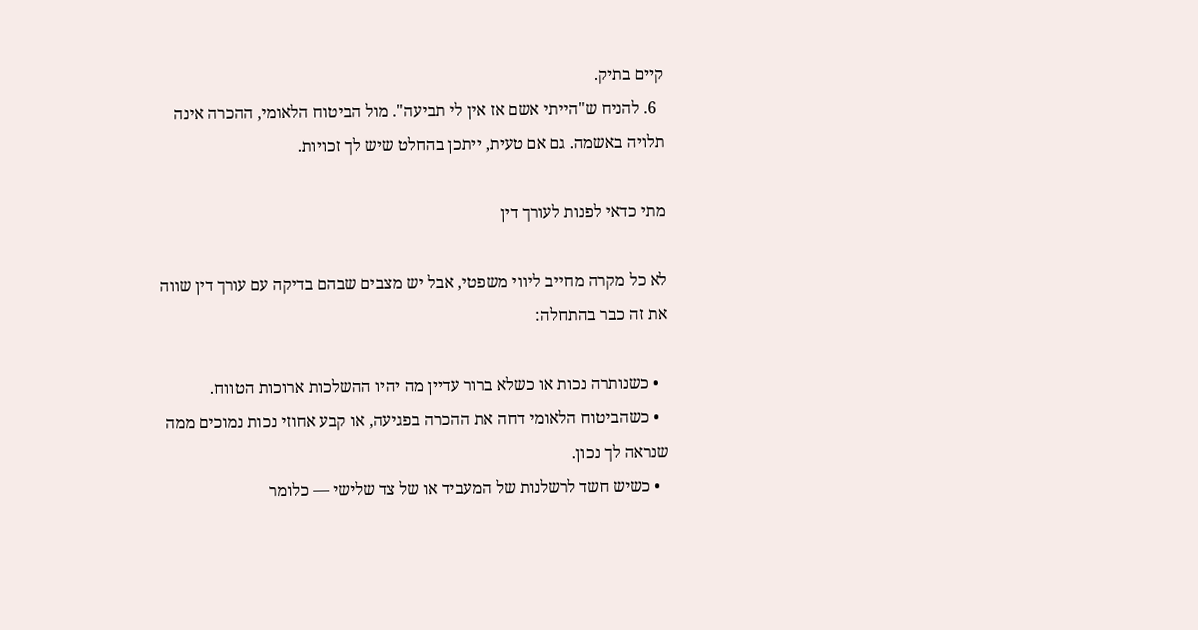קיים בתיק.
  6. להניח ש"הייתי אשם אז אין לי תביעה". מול הביטוח הלאומי, ההכרה אינה תלויה באשמה. גם אם טעית, ייתכן בהחלט שיש לך זכויות.

מתי כדאי לפנות לעורך דין

לא כל מקרה מחייב ליווי משפטי, אבל יש מצבים שבהם בדיקה עם עורך דין שווה את זה כבר בהתחלה:

  • כשנותרה נכות או כשלא ברור עדיין מה יהיו ההשלכות ארוכות הטווח.
  • כשהביטוח הלאומי דחה את ההכרה בפגיעה, או קבע אחוזי נכות נמוכים ממה שנראה לך נכון.
  • כשיש חשד לרשלנות של המעביד או של צד שלישי — כלומר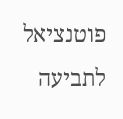פוטנציאל לתביעה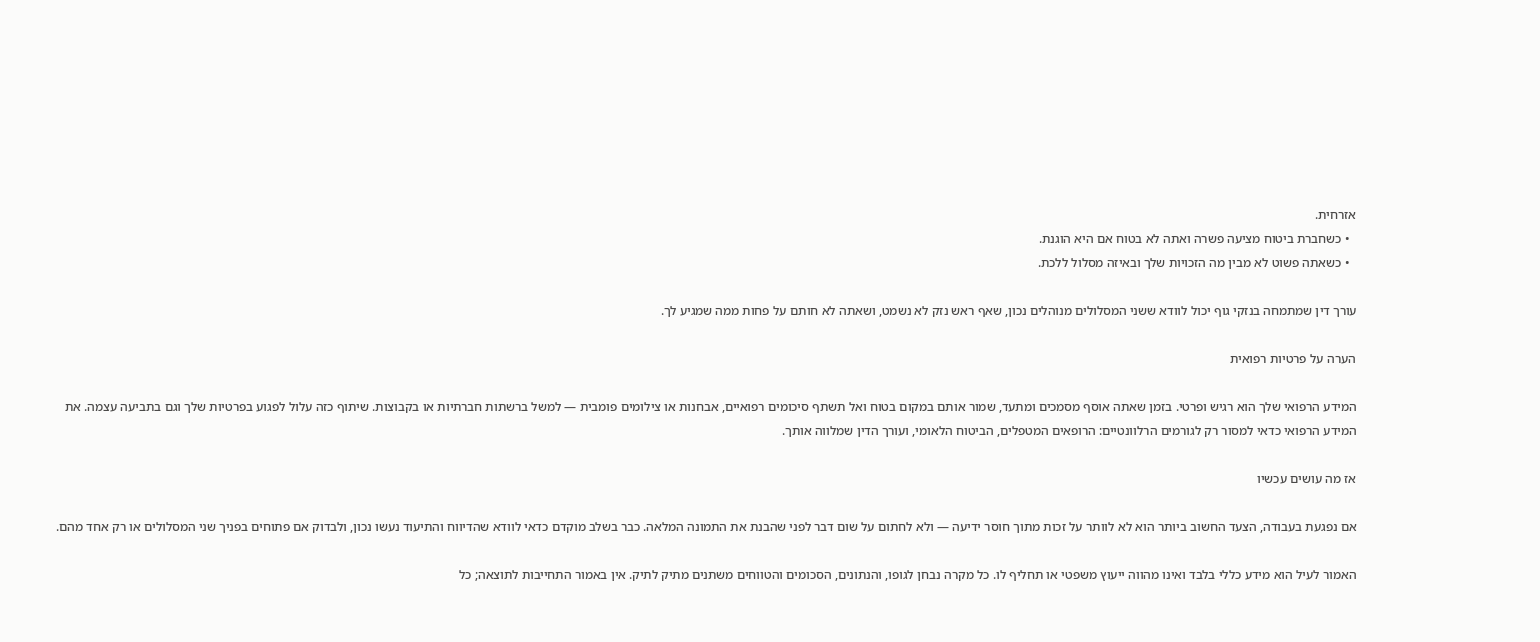אזרחית.
  • כשחברת ביטוח מציעה פשרה ואתה לא בטוח אם היא הוגנת.
  • כשאתה פשוט לא מבין מה הזכויות שלך ובאיזה מסלול ללכת.

עורך דין שמתמחה בנזקי גוף יכול לוודא ששני המסלולים מנוהלים נכון, שאף ראש נזק לא נשמט, ושאתה לא חותם על פחות ממה שמגיע לך.

הערה על פרטיות רפואית

המידע הרפואי שלך הוא רגיש ופרטי. בזמן שאתה אוסף מסמכים ומתעד, שמור אותם במקום בטוח ואל תשתף סיכומים רפואיים, אבחנות או צילומים פומבית — למשל ברשתות חברתיות או בקבוצות. שיתוף כזה עלול לפגוע בפרטיות שלך וגם בתביעה עצמה. את המידע הרפואי כדאי למסור רק לגורמים הרלוונטיים: הרופאים המטפלים, הביטוח הלאומי, ועורך הדין שמלווה אותך.

אז מה עושים עכשיו

אם נפגעת בעבודה, הצעד החשוב ביותר הוא לא לוותר על זכות מתוך חוסר ידיעה — ולא לחתום על שום דבר לפני שהבנת את התמונה המלאה. כבר בשלב מוקדם כדאי לוודא שהדיווח והתיעוד נעשו נכון, ולבדוק אם פתוחים בפניך שני המסלולים או רק אחד מהם.

האמור לעיל הוא מידע כללי בלבד ואינו מהווה ייעוץ משפטי או תחליף לו. כל מקרה נבחן לגופו, והנתונים, הסכומים והטווחים משתנים מתיק לתיק. אין באמור התחייבות לתוצאה; כל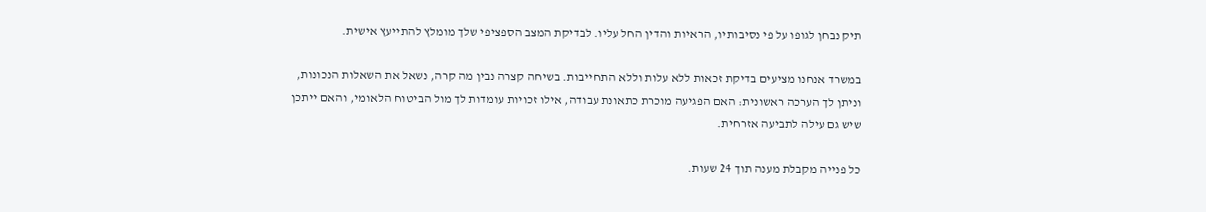תיק נבחן לגופו על פי נסיבותיו, הראיות והדין החל עליו. לבדיקת המצב הספציפי שלך מומלץ להתייעץ אישית.

במשרד אנחנו מציעים בדיקת זכאות ללא עלות וללא התחייבות. בשיחה קצרה נבין מה קרה, נשאל את השאלות הנכונות, וניתן לך הערכה ראשונית: האם הפגיעה מוכרת כתאונת עבודה, אילו זכויות עומדות לך מול הביטוח הלאומי, והאם ייתכן שיש גם עילה לתביעה אזרחית.

כל פנייה מקבלת מענה תוך 24 שעות.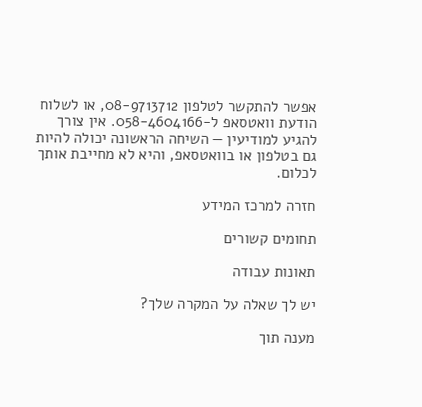אפשר להתקשר לטלפון 08-9713712, או לשלוח הודעת וואטסאפ ל-058-4604166. אין צורך להגיע למודיעין — השיחה הראשונה יכולה להיות גם בטלפון או בוואטסאפ, והיא לא מחייבת אותך לכלום.

חזרה למרכז המידע

תחומים קשורים

תאונות עבודה

יש לך שאלה על המקרה שלך?

מענה תוך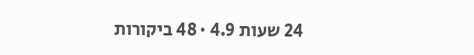24 שעות 4.9 · 48 ביקורות